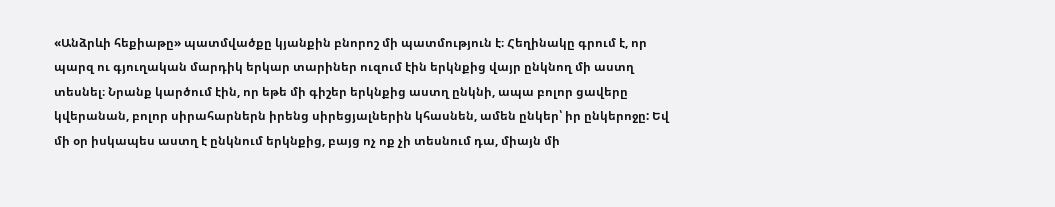«Անձրևի հեքիաթը» պատմվածքը կյանքին բնորոշ մի պատմություն է։ Հեղինակը գրում է, որ պարզ ու գյուղական մարդիկ երկար տարիներ ուզում էին երկնքից վայր ընկնող մի աստղ տեսնել։ Նրանք կարծում էին, որ եթե մի գիշեր երկնքից աստղ ընկնի, ապա բոլոր ցավերը կվերանան, բոլոր սիրահարներն իրենց սիրեցյալներին կհասնեն, ամեն ընկեր՝ իր ընկերոջը: Եվ մի օր իսկապես աստղ է ընկնում երկնքից, բայց ոչ ոք չի տեսնում դա, միայն մի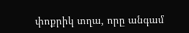փոքրիկ տղա, որը անգամ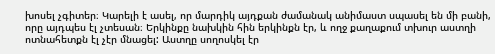խոսել չգիտեր։ Կարելի է ասել, որ մարդիկ այդքան ժամանակ անիմաստ սպասել են մի բանի, որը այդպես էլ չտեսան։ Երկինքը նախկին հին երկինքն էր, և ողջ քաղաքում տխուր աստղի ոտնահետքն էլ չէր մնացել: Աստղը սողոսկել էր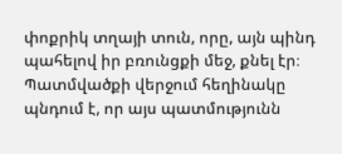փոքրիկ տղայի տուն, որը, այն պինդ պահելով իր բռունցքի մեջ, քնել էր։ Պատմվածքի վերջում հեղինակը պնդում է, որ այս պատմությունն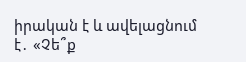իրական է և ավելացնում է․ «Չե՞ք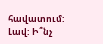հավատում: Լավ: Ի՞նչ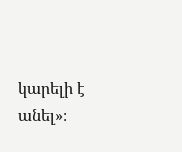կարելի է անել»։